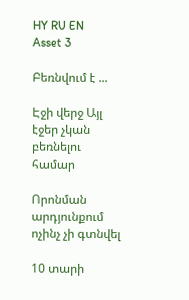HY RU EN
Asset 3

Բեռնվում է ...

Էջի վերջ Այլ էջեր չկան բեռնելու համար

Որոնման արդյունքում ոչինչ չի գտնվել

10 տարի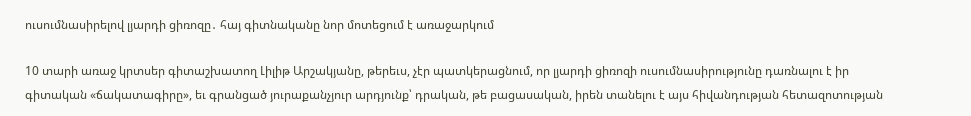ուսումնասիրելով լյարդի ցիռոզը․ հայ գիտնականը նոր մոտեցում է առաջարկում

10 տարի առաջ կրտսեր գիտաշխատող Լիլիթ Արշակյանը, թերեւս, չէր պատկերացնում, որ լյարդի ցիռոզի ուսումնասիրությունը դառնալու է իր գիտական «ճակատագիրը», եւ գրանցած յուրաքանչյուր արդյունք՝ դրական, թե բացասական, իրեն տանելու է այս հիվանդության հետազոտության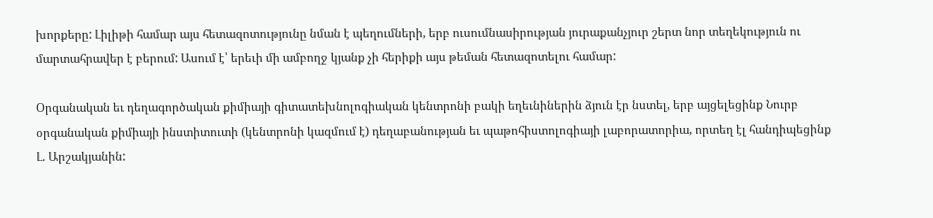խորքերը: Լիլիթի համար այս հետազոտությունը նման է պեղումների, երբ ուսումնասիրության յուրաքանչյուր շերտ նոր տեղեկություն ու մարտահրավեր է բերում: Ասում է՝ երեւի մի ամբողջ կյանք չի հերիքի այս թեման հետազոտելու համար:

Օրգանական եւ դեղագործական քիմիայի գիտատեխնոլոգիական կենտրոնի բակի եղեւնիներին ձյուն էր նստել, երբ այցելեցինք Նուրբ օրգանական քիմիայի ինստիտուտի (կենտրոնի կազմում է) դեղաբանության եւ պաթոհիստոլոգիայի լաբորատորիա, որտեղ էլ հանդիպեցինք Լ. Արշակյանին: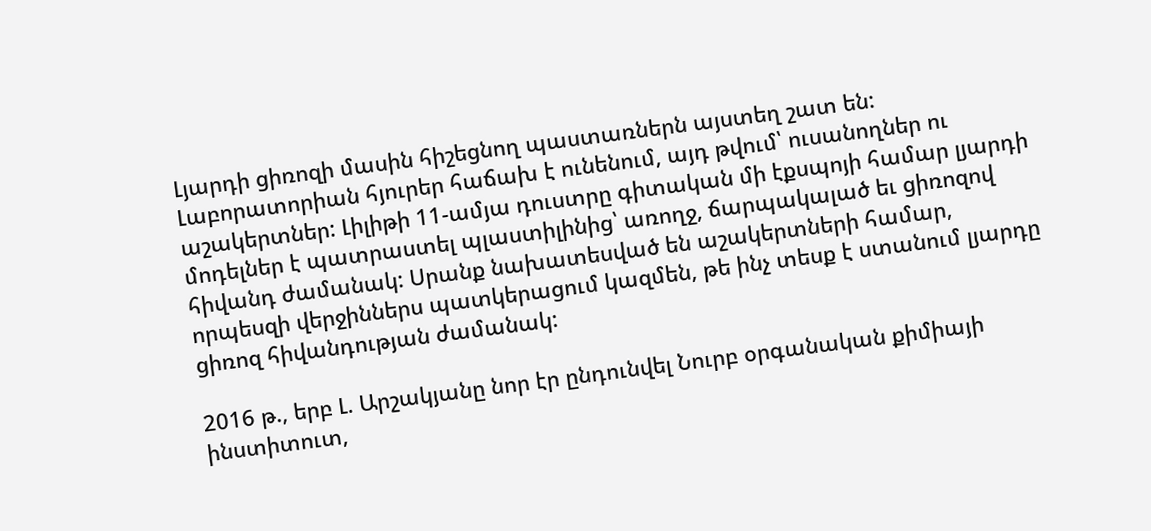Լյարդի ցիռոզի մասին հիշեցնող պաստառներն այստեղ շատ են: Լաբորատորիան հյուրեր հաճախ է ունենում, այդ թվում՝ ուսանողներ ու աշակերտներ: Լիլիթի 11-ամյա դուստրը գիտական մի էքսպոյի համար լյարդի մոդելներ է պատրաստել պլաստիլինից՝ առողջ, ճարպակալած եւ ցիռոզով հիվանդ ժամանակ: Սրանք նախատեսված են աշակերտների համար, որպեսզի վերջիններս պատկերացում կազմեն, թե ինչ տեսք է ստանում լյարդը ցիռոզ հիվանդության ժամանակ:

2016 թ., երբ Լ. Արշակյանը նոր էր ընդունվել Նուրբ օրգանական քիմիայի ինստիտուտ,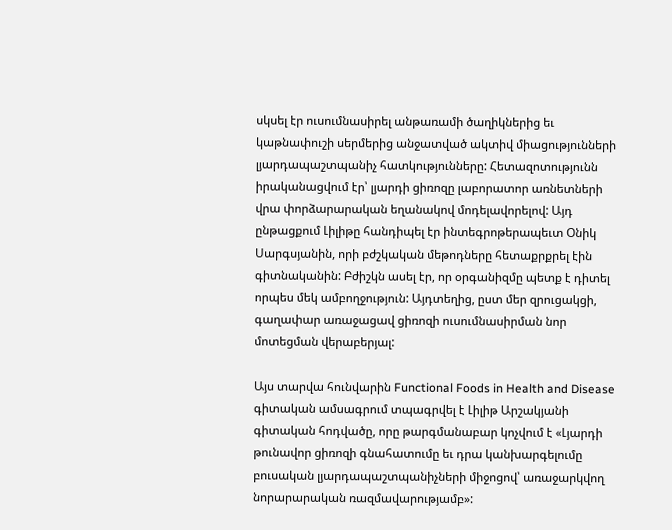սկսել էր ուսումնասիրել անթառամի ծաղիկներից եւ կաթնափուշի սերմերից անջատված ակտիվ միացությունների լյարդապաշտպանիչ հատկությունները: Հետազոտությունն իրականացվում էր՝ լյարդի ցիռոզը լաբորատոր առնետների վրա փորձարարական եղանակով մոդելավորելով: Այդ ընթացքում Լիլիթը հանդիպել էր ինտեգրոթերապեւտ Օնիկ Սարգսյանին, որի բժշկական մեթոդները հետաքրքրել էին գիտնականին: Բժիշկն ասել էր, որ օրգանիզմը պետք է դիտել որպես մեկ ամբողջություն: Այդտեղից, ըստ մեր զրուցակցի, գաղափար առաջացավ ցիռոզի ուսումնասիրման նոր մոտեցման վերաբերյալ:

Այս տարվա հունվարին Functional Foods in Health and Disease գիտական ամսագրում տպագրվել է Լիլիթ Արշակյանի գիտական հոդվածը, որը թարգմանաբար կոչվում է «Լյարդի թունավոր ցիռոզի գնահատումը եւ դրա կանխարգելումը բուսական լյարդապաշտպանիչների միջոցով՝ առաջարկվող նորարարական ռազմավարությամբ»: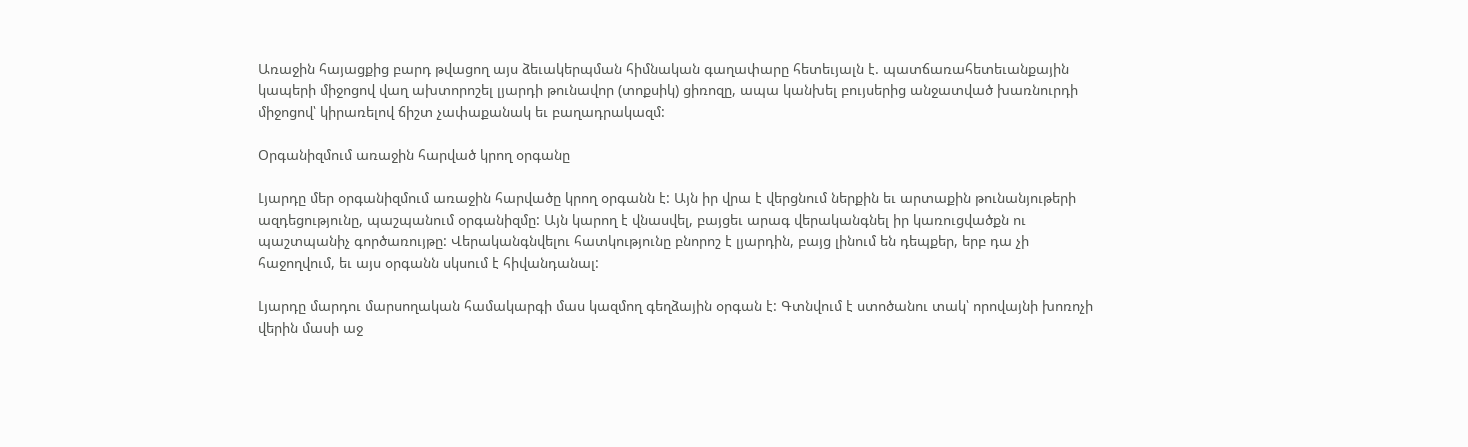Առաջին հայացքից բարդ թվացող այս ձեւակերպման հիմնական գաղափարը հետեւյալն է. պատճառահետեւանքային կապերի միջոցով վաղ ախտորոշել լյարդի թունավոր (տոքսիկ) ցիռոզը, ապա կանխել բույսերից անջատված խառնուրդի միջոցով՝ կիրառելով ճիշտ չափաքանակ եւ բաղադրակազմ:

Օրգանիզմում առաջին հարված կրող օրգանը

Լյարդը մեր օրգանիզմում առաջին հարվածը կրող օրգանն է: Այն իր վրա է վերցնում ներքին եւ արտաքին թունանյութերի ազդեցությունը, պաշպանում օրգանիզմը: Այն կարող է վնասվել, բայցեւ արագ վերականգնել իր կառուցվածքն ու պաշտպանիչ գործառույթը: Վերականգնվելու հատկությունը բնորոշ է լյարդին, բայց լինում են դեպքեր, երբ դա չի հաջողվում, եւ այս օրգանն սկսում է հիվանդանալ:

Լյարդը մարդու մարսողական համակարգի մաս կազմող գեղձային օրգան է: Գտնվում է ստոծանու տակ՝ որովայնի խոռոչի վերին մասի աջ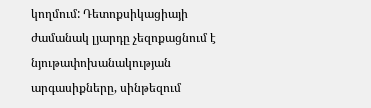կողմում: Դետոքսիկացիայի ժամանակ լյարդը չեզոքացնում է նյութափոխանակության արգասիքները, սինթեզում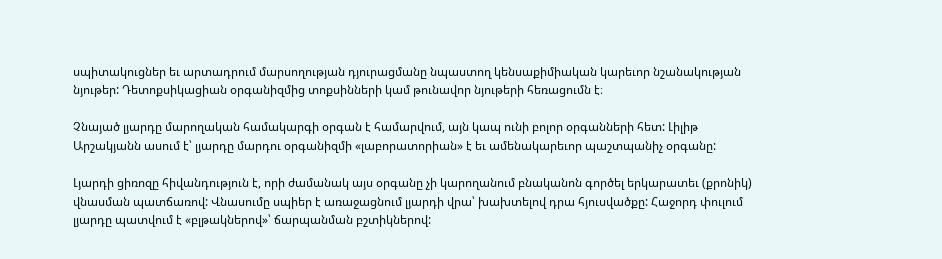սպիտակուցներ եւ արտադրում մարսողության դյուրացմանը նպաստող կենսաքիմիական կարեւոր նշանակության նյութեր: Դետոքսիկացիան օրգանիզմից տոքսինների կամ թունավոր նյութերի հեռացումն է։

Չնայած լյարդը մարողական համակարգի օրգան է համարվում, այն կապ ունի բոլոր օրգանների հետ: Լիլիթ Արշակյանն ասում է՝ լյարդը մարդու օրգանիզմի «լաբորատորիան» է եւ ամենակարեւոր պաշտպանիչ օրգանը:

Լյարդի ցիռոզը հիվանդություն է, որի ժամանակ այս օրգանը չի կարողանում բնականոն գործել երկարատեւ (քրոնիկ) վնասման պատճառով: Վնասումը սպիեր է առաջացնում լյարդի վրա՝ խախտելով դրա հյուսվածքը: Հաջորդ փուլում լյարդը պատվում է «բլթակներով»՝ ճարպանման բշտիկներով: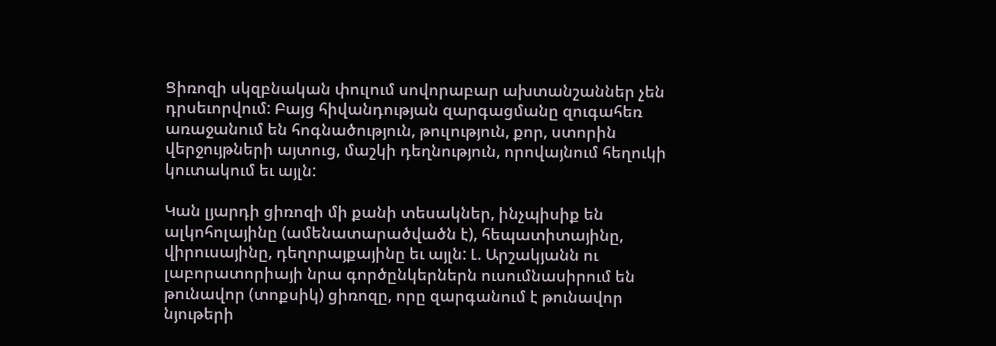Ցիռոզի սկզբնական փուլում սովորաբար ախտանշաններ չեն դրսեւորվում: Բայց հիվանդության զարգացմանը զուգահեռ առաջանում են հոգնածություն, թուլություն, քոր, ստորին վերջույթների այտուց, մաշկի դեղնություն, որովայնում հեղուկի կուտակում եւ այլն:

Կան լյարդի ցիռոզի մի քանի տեսակներ, ինչպիսիք են ալկոհոլայինը (ամենատարածվածն է), հեպատիտայինը, վիրուսայինը, դեղորայքայինը եւ այլն: Լ. Արշակյանն ու լաբորատորիայի նրա գործընկերներն ուսումնասիրում են թունավոր (տոքսիկ) ցիռոզը, որը զարգանում է թունավոր նյութերի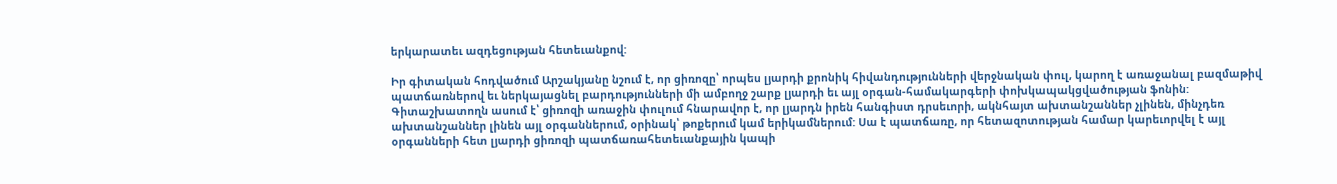երկարատեւ ազդեցության հետեւանքով:

Իր գիտական հոդվածում Արշակյանը նշում է, որ ցիռոզը՝ որպես լյարդի քրոնիկ հիվանդությունների վերջնական փուլ, կարող է առաջանալ բազմաթիվ պատճառներով եւ ներկայացնել բարդությունների մի ամբողջ շարք լյարդի եւ այլ օրգան-համակարգերի փոխկապակցվածության ֆոնին: Գիտաշխատողն ասում է՝ ցիռոզի առաջին փուլում հնարավոր է, որ լյարդն իրեն հանգիստ դրսեւորի, ակնհայտ ախտանշաններ չլինեն, մինչդեռ ախտանշաններ լինեն այլ օրգաններում, օրինակ՝ թոքերում կամ երիկամներում: Սա է պատճառը, որ հետազոտության համար կարեւորվել է այլ օրգանների հետ լյարդի ցիռոզի պատճառահետեւանքային կապի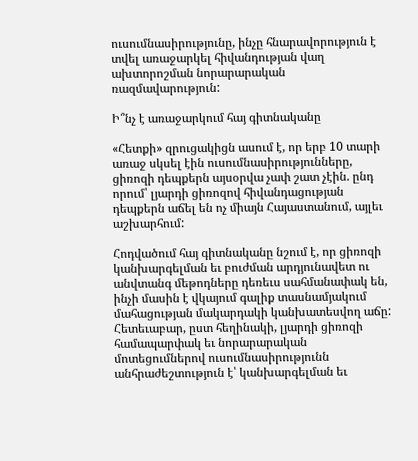ուսումնասիրությունը, ինչը հնարավորություն է տվել առաջարկել հիվանդության վաղ ախտորոշման նորարարական ռազմավարություն:

Ի՞նչ է առաջարկում հայ գիտնականը

«Հետքի» զրուցակիցն ասում է, որ երբ 10 տարի առաջ սկսել էին ուսումնասիրությունները, ցիռոզի դեպքերն այսօրվա չափ շատ չէին. ընդ որում՝ լյարդի ցիռոզով հիվանդացության դեպքերն աճել են ոչ միայն Հայաստանում, այլեւ աշխարհում:

Հոդվածում հայ գիտնականը նշում է, որ ցիռոզի կանխարգելման եւ բուժման արդյունավետ ու անվտանգ մեթոդները դեռեւս սահմանափակ են, ինչի մասին է վկայում գալիք տասնամյակում մահացության մակարդակի կանխատեսվող աճը: Հետեւաբար, ըստ հեղինակի, լյարդի ցիռոզի համապարփակ եւ նորարարական մոտեցումներով ուսումնասիրությունն անհրաժեշտություն է՝ կանխարգելման եւ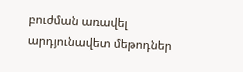բուժման առավել արդյունավետ մեթոդներ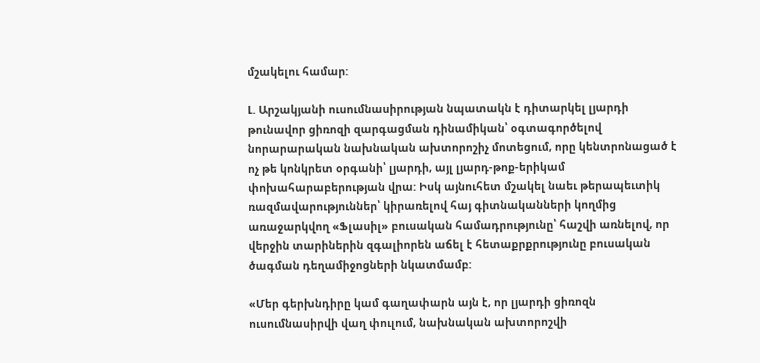մշակելու համար:

Լ. Արշակյանի ուսումնասիրության նպատակն է դիտարկել լյարդի թունավոր ցիռոզի զարգացման դինամիկան՝ օգտագործելով նորարարական նախնական ախտորոշիչ մոտեցում, որը կենտրոնացած է ոչ թե կոնկրետ օրգանի՝ լյարդի, այլ լյարդ-թոք-երիկամ փոխահարաբերության վրա: Իսկ այնուհետ մշակել նաեւ թերապեւտիկ ռազմավարություններ՝ կիրառելով հայ գիտնականների կողմից առաջարկվող «Ֆլասիլ» բուսական համադրությունը՝ հաշվի առնելով, որ վերջին տարիներին զգալիորեն աճել է հետաքրքրությունը բուսական ծագման դեղամիջոցների նկատմամբ:

«Մեր գերխնդիրը կամ գաղափարն այն է, որ լյարդի ցիռոզն ուսումնասիրվի վաղ փուլում, նախնական ախտորոշվի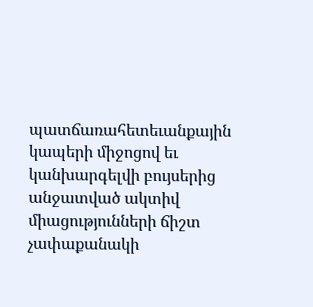պատճառահետեւանքային կապերի միջոցով եւ կանխարգելվի բույսերից անջատված ակտիվ միացությունների ճիշտ չափաքանակի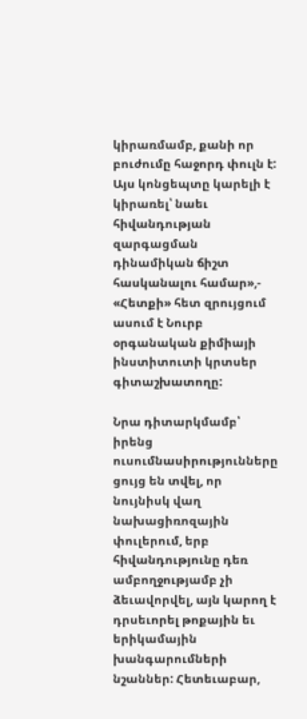կիրառմամբ, քանի որ բուժումը հաջորդ փուլն է: Այս կոնցեպտը կարելի է կիրառել՝ նաեւ հիվանդության զարգացման դինամիկան ճիշտ հասկանալու համար»,- «Հետքի» հետ զրույցում ասում է Նուրբ օրգանական քիմիայի ինստիտուտի կրտսեր գիտաշխատողը:

Նրա դիտարկմամբ՝ իրենց ուսումնասիրությունները ցույց են տվել, որ նույնիսկ վաղ նախացիռոզային փուլերում, երբ հիվանդությունը դեռ ամբողջությամբ չի ձեւավորվել, այն կարող է դրսեւորել թոքային եւ երիկամային խանգարումների նշաններ: Հետեւաբար,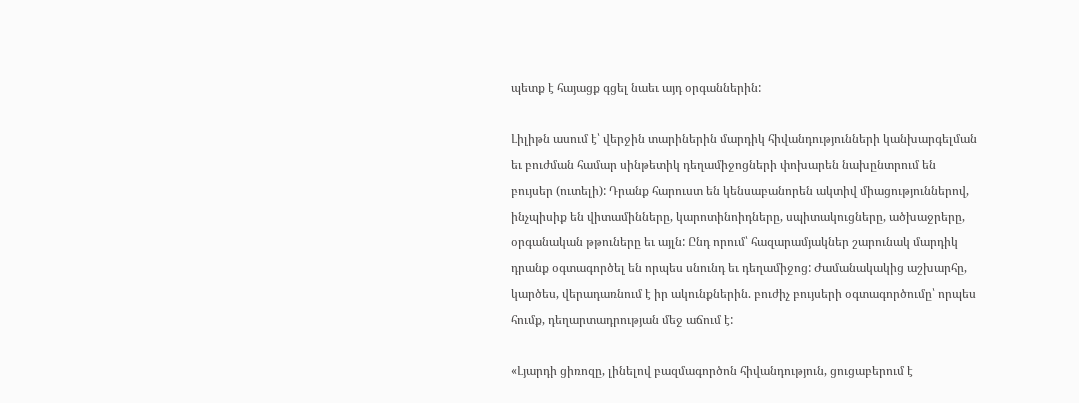պետք է հայացք գցել նաեւ այդ օրգաններին:

Լիլիթն ասում է՝ վերջին տարիներին մարդիկ հիվանդությունների կանխարգելման եւ բուժման համար սինթետիկ դեղամիջոցների փոխարեն նախընտրում են բույսեր (ուտելի): Դրանք հարուստ են կենսաբանորեն ակտիվ միացություններով, ինչպիսիք են վիտամինները, կարոտինոիդները, սպիտակուցները, ածխաջրերը, օրգանական թթուները եւ այլն: Ընդ որում՝ հազարամյակներ շարունակ մարդիկ դրանք օգտագործել են որպես սնունդ եւ դեղամիջոց: Ժամանակակից աշխարհը, կարծես, վերադառնում է իր ակունքներին. բուժիչ բույսերի օգտագործումը՝ որպես հումք, դեղարտադրության մեջ աճում է:

«Լյարդի ցիռոզը, լինելով բազմագործոն հիվանդություն, ցուցաբերում է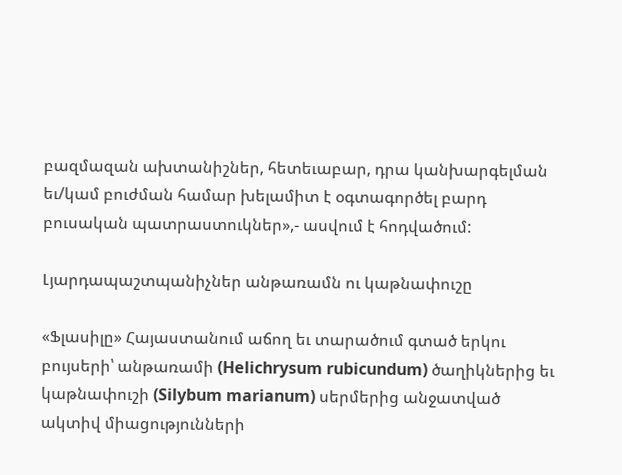բազմազան ախտանիշներ, հետեւաբար, դրա կանխարգելման եւ/կամ բուժման համար խելամիտ է օգտագործել բարդ բուսական պատրաստուկներ»,- ասվում է հոդվածում:

Լյարդապաշտպանիչներ անթառամն ու կաթնափուշը

«Ֆլասիլը» Հայաստանում աճող եւ տարածում գտած երկու բույսերի՝ անթառամի (Helichrysum rubicundum) ծաղիկներից եւ կաթնափուշի (Silybum marianum) սերմերից անջատված ակտիվ միացությունների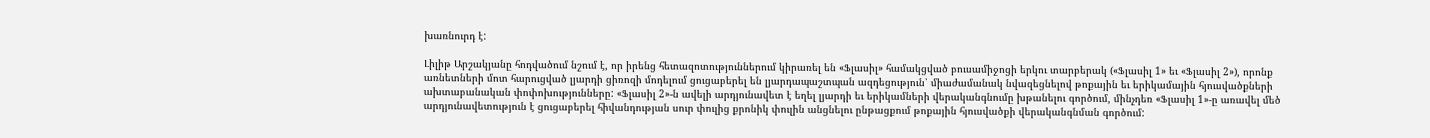խառնուրդ է:

Լիլիթ Արշակյանը հոդվածում նշում է, որ իրենց հետազոտություններում կիրառել են «Ֆլասիլ» համակցված բուսամիջոցի երկու տարբերակ («Ֆլասիլ 1» եւ «Ֆլասիլ 2»), որոնք առնետների մոտ հարուցված լյարդի ցիռոզի մոդելում ցուցաբերել են լյարդապաշտպան ազդեցություն՝ միաժամանակ նվազեցնելով թոքային եւ երիկամային հյուսվածքների ախտաբանական փոփոխությունները: «Ֆլասիլ 2»-ն ավելի արդյունավետ է եղել լյարդի եւ երիկամների վերականգնումը խթանելու գործում, մինչդեռ «Ֆլասիլ 1»-ը առավել մեծ արդյունավետություն է ցուցաբերել հիվանդության սուր փուլից քրոնիկ փուլին անցնելու ընթացքում թոքային հյուսվածքի վերականգնման գործում: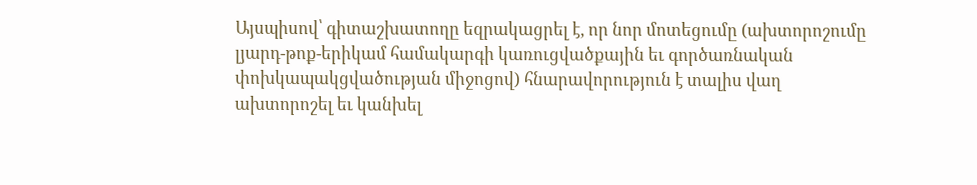Այսպիսով՝ գիտաշխատողը եզրակացրել է, որ նոր մոտեցումը (ախտորոշումը լյարդ-թոք-երիկամ համակարգի կառուցվածքային եւ գործառնական փոխկապակցվածության միջոցով) հնարավորություն է տալիս վաղ ախտորոշել եւ կանխել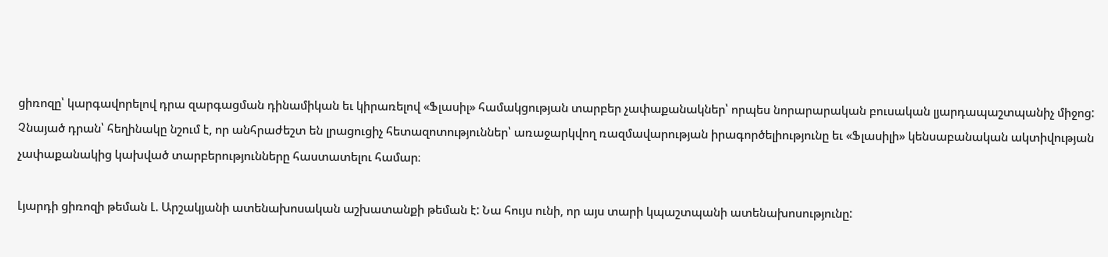ցիռոզը՝ կարգավորելով դրա զարգացման դինամիկան եւ կիրառելով «Ֆլասիլ» համակցության տարբեր չափաքանակներ՝ որպես նորարարական բուսական լյարդապաշտպանիչ միջոց: Չնայած դրան՝ հեղինակը նշում է, որ անհրաժեշտ են լրացուցիչ հետազոտություններ՝ առաջարկվող ռազմավարության իրագործելիությունը եւ «Ֆլասիլի» կենսաբանական ակտիվության չափաքանակից կախված տարբերությունները հաստատելու համար։

Լյարդի ցիռոզի թեման Լ. Արշակյանի ատենախոսական աշխատանքի թեման է: Նա հույս ունի, որ այս տարի կպաշտպանի ատենախոսությունը: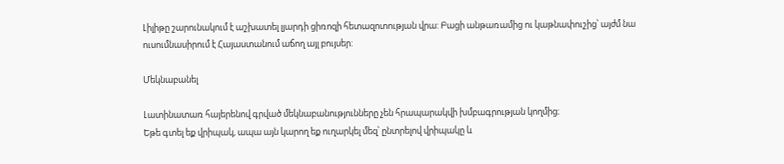Լիլիթը շարունակում է աշխատել լյարդի ցիռոզի հետազոտության վրա: Բացի անթառամից ու կաթնափուշից՝ այժմ նա ուսումնասիրում է Հայաստանում աճող այլ բույսեր:

Մեկնաբանել

Լատինատառ հայերենով գրված մեկնաբանությունները չեն հրապարակվի խմբագրության կողմից։
Եթե գտել եք վրիպակ, ապա այն կարող եք ուղարկել մեզ՝ ընտրելով վրիպակը և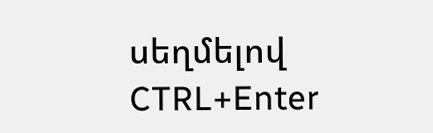սեղմելով CTRL+Enter